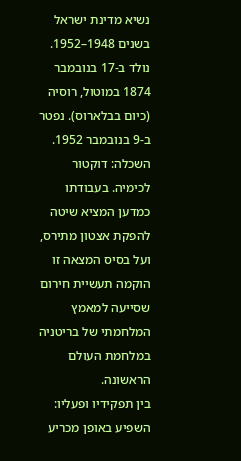נשיא מדינת ישראל בשנים 1948–1952.
נולד ב-17 בנובמבר 1874 במוטול, רוסיה (כיום בבלארוס). נפטר ב-9 בנובמבר 1952.
השכלה: דוקטור לכימיה. בעבודתו כמדען המציא שיטה להפקת אצטון מתירס, ועל בסיס המצאה זו הוקמה תעשיית חירום שסייעה למאמץ המלחמתי של בריטניה במלחמת העולם הראשונה.
בין תפקידיו ופעליו: השפיע באופן מכריע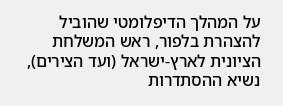על המהלך הדיפלומטי שהוביל להצהרת בלפור, ראש המשלחת הציונית לארץ-ישראל (ועד הצירים), נשיא ההסתדרות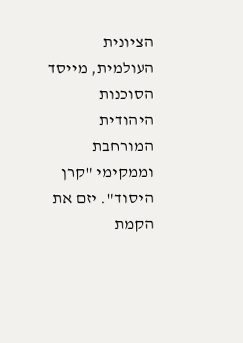הציונית העולמית, מייסד הסוכנות היהודית המורחבת וממקימי "קרן היסוד". יזם את הקמת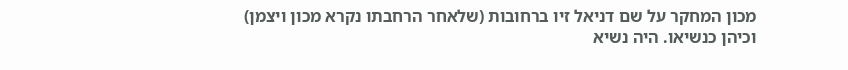מכון המחקר על שם דניאל זיו ברחובות (שלאחר הרחבתו נקרא מכון ויצמן) וכיהן כנשיאו. היה נשיא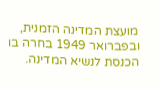מועצת המדינה הזמנית, ובפברואר 1949 בחרה בו הכנסת לנשיא המדינה.